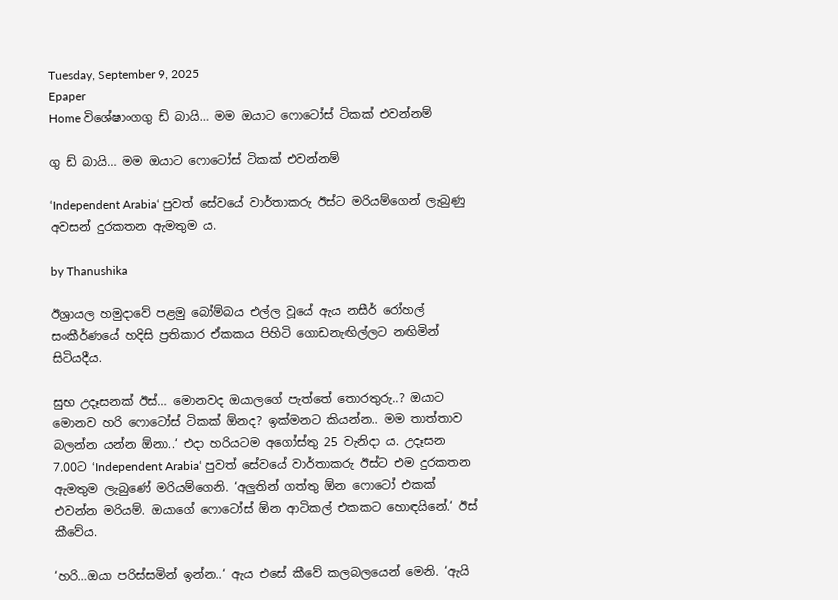Tuesday, September 9, 2025
Epaper
Home විශේෂාංගගු ඩ් බායි… මම ඔයාට ෆොටෝස් ටිකක් එවන්නම්

ගු ඩ් බායි… මම ඔයාට ෆොටෝස් ටිකක් එවන්නම්

‘Independent Arabia‘ පුවත් සේවයේ වාර්තාකරු ඊස්ට මරියම්ගෙන් ලැබුණු අවසන් දුරකතන ඇමතුම ය.

by Thanushika

ඊශ්‍රායල හමුදාවේ පළමු බෝම්බය එල්ල වූයේ ඇය නසීර් රෝහල් සංකීර්ණයේ හදිසි ප්‍රතිකාර ඒකකය පිහිටි ගොඩනැඟිල්ලට නඟිමින් සිටියදීය.

සුභ උදෑසනක් ඊස්… මොනවද ඔයාලගේ පැත්තේ තොරතුරු..? ඔයාට මොනව හරි ෆොටෝස් ටිකක් ඕනද? ඉක්මනට කියන්න.. මම තාත්තාව බලන්න යන්න ඕනා..‘ එදා හරියටම අගෝස්තු 25 වැනිදා ය. උදෑසන 7.00ට ‘Independent Arabia‘ පුවත් සේවයේ වාර්තාකරු ඊස්ට එම දුරකතන ඇමතුම ලැබුණේ මරියම්ගෙනි. ‘අලුතින් ගත්තු ඕන ෆොටෝ එකක් එවන්න මරියම්. ඔයාගේ ෆොටෝස් ඕන ආටිකල් එකකට හොඳයිනේ.‘ ඊස් කීවේය.

‘හරි…ඔයා පරිස්සමින් ඉන්න..‘ ඇය එසේ කීවේ කලබලයෙන් මෙනි. ‘ඇයි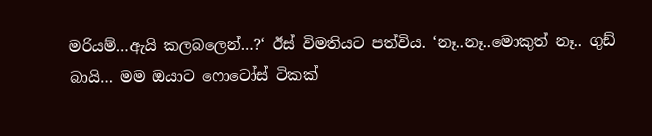මරියම්…ඇයි කලබලෙන්…?‘ ඊස් විමතියට පත්විය. ‘නෑ..නෑ..මොකුත් නෑ.. ගුඩ් බායි… මම ඔයාට ෆොටෝස් ටිකක්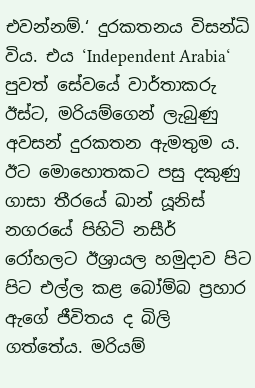එවන්නම්.‘ දුරකතනය විසන්ධි විය. එය ‘Independent Arabia‘ පුවත් සේවයේ වාර්තාකරු ඊස්ට, මරියම්ගෙන් ලැබුණු අවසන් දුරකතන ඇමතුම ය. ඊට මොහොතකට පසු දකුණු ගාසා තීරයේ ඛාන් යූනිස් නගරයේ පිහිටි නසීර් රෝහලට ඊශ්‍රායල හමුදාව පිට පිට එල්ල කළ බෝම්බ ප්‍රහාර ඇගේ ජීවිතය ද බිලි ගත්තේය. මරියම්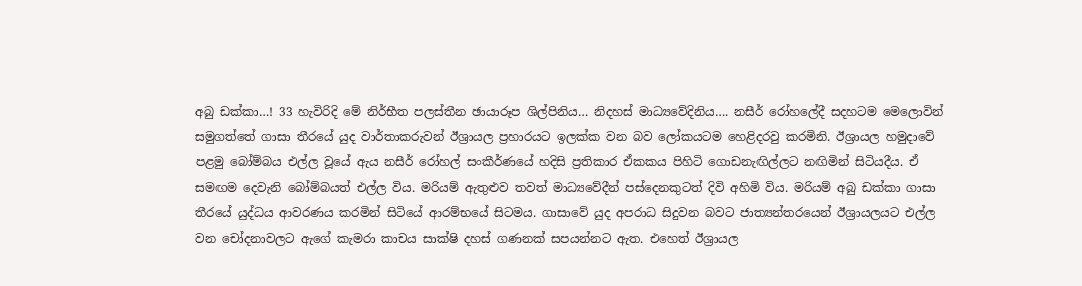අබු ඩක්කා…! 33 හැවිරිදි මේ නිර්භීත පලස්තීන ඡායාරූප ශිල්පිනිය… නිදහස් මාධ්‍යවේදිනිය…. නසීර් රෝහලේදී සදහටම මෙලොවින් සමුගත්තේ ගාසා තීරයේ යුද වාර්තාකරුවන් ඊශ්‍රායල ප්‍රහාරයට ඉලක්ක වන බව ලෝකයටම හෙළිදරවු කරමිනි. ඊශ්‍රායල හමුදාවේ පළමු බෝම්බය එල්ල වූයේ ඇය නසීර් රෝහල් සංකීර්ණයේ හදිසි ප්‍රතිකාර ඒකකය පිහිටි ගොඩනැඟිල්ලට නඟිමින් සිටියදීය. ඒ සමඟම දෙවැනි බෝම්බයත් එල්ල විය. මරියම් ඇතුළුව තවත් මාධ්‍යවේදීන් පස්දෙනකුටත් දිවි අහිමි විය. මරියම් අබු ඩක්කා ගාසා තීරයේ යුද්ධය ආවරණය කරමින් සිටියේ ආරම්භයේ සිටමය. ගාසාවේ යුද අපරාධ සිදුවන බවට ජාත්‍යන්තරයෙන් ඊශ්‍රායලයට එල්ල වන චෝදනාවලට ඇගේ කැමරා කාචය සාක්ෂි දහස් ගණනක් සපයන්නට ඇත. එහෙත් ඊශ්‍රායල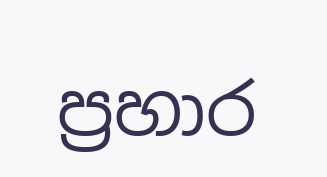ප්‍රහාර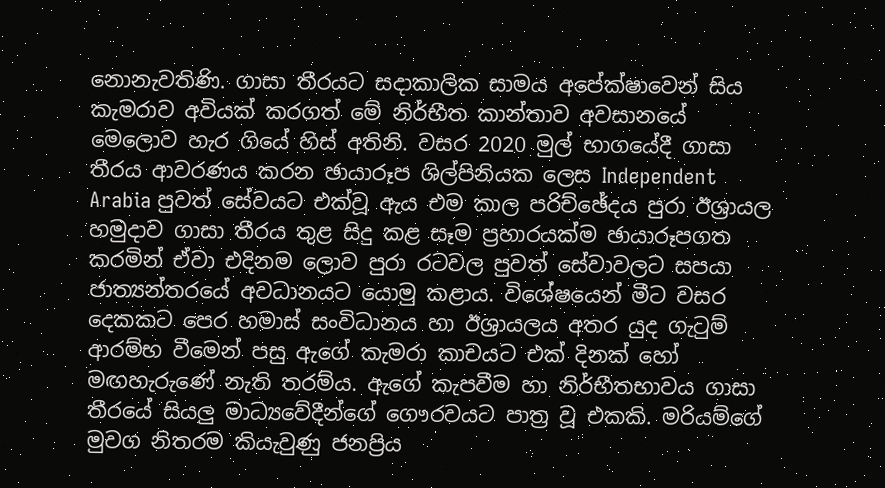නොනැවතිණි. ගාසා තීරයට සදාකාලික සාමය අපේක්ෂාවෙන් සිය කැමරාව අවියක් කරගත් මේ නිර්භීත කාන්තාව අවසානයේ මෙලොව හැර ගියේ හිස් අතිනි. වසර 2020 මුල් භාගයේදී ගාසා තීරය ආවරණය කරන ඡායාරූප ශිල්පිනියක ලෙස Independent Arabia පුවත් සේවයට එක්වූ ඇය එම කාල පරිච්ඡේදය පුරා ඊශ්‍රායල හමුදාව ගාසා තීරය තුළ සිදු කළ සෑම ප්‍රහාරයක්ම ඡායාරූපගත කරමින් ඒවා එදිනම ලොව පුරා රටවල පුවත් සේවාවලට සපයා ජාත්‍යන්තරයේ අවධානයට යොමු කළාය. විශේෂයෙන් මීට වසර දෙකකට පෙර හමාස් සංවිධානය හා ඊශ්‍රායලය අතර යුද ගැටුම් ආරම්භ වීමෙන් පසු ඇගේ කැමරා කාචයට එක් දිනක් හෝ මඟහැරුණේ නැති තරම්ය. ඇගේ කැපවීම හා නිර්භීතභාවය ගාසා තීරයේ සියලු මාධ්‍යවේදීන්ගේ ගෞරවයට පාත්‍ර වූ එකකි. මරියම්ගේ මුවග නිතරම කියැවුණු ජනප්‍රිය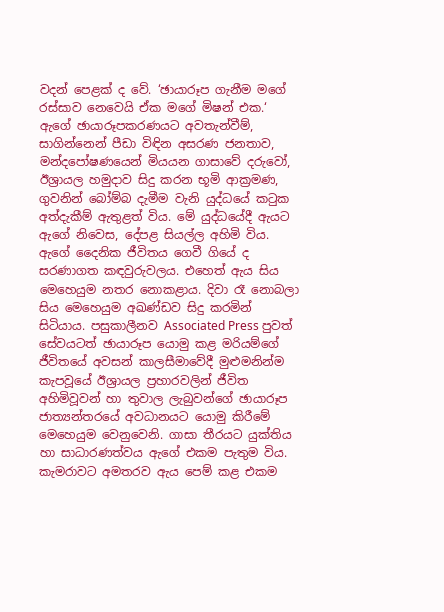වදන් පෙළක් ද වේ. ‘ඡායාරූප ගැනීම මගේ රස්සාව නෙවෙයි ඒක මගේ මිෂන් එක.‘ ඇගේ ඡායාරූපකරණයට අවතැන්වීම්, සාගින්නෙන් පීඩා විඳින අසරණ ජනතාව, මන්දපෝෂණයෙන් මියයන ගාසාවේ දරුවෝ, ඊශ්‍රායල හමුදාව සිදු කරන භූමි ආක්‍රමණ, ගුවනින් බෝම්බ දැමීම වැනි යුද්ධයේ කටුක අත්දැකීම් ඇතුළත් විය. මේ යුද්ධයේදී ඇයට ඇගේ නිවෙස, දේපළ සියල්ල අහිමි විය. ඇගේ දෛනික ජීවිතය ගෙවී ගියේ ද සරණාගත කඳවුරුවලය. එහෙත් ඇය සිය මෙහෙයුම නතර නොකළාය. දිවා රෑ නොබලා සිය මෙහෙයුම අඛණ්ඩව සිදු කරමින් සිටියාය. පසුකාලීනව Associated Press පුවත් සේවයටත් ඡායාරූප යොමු කළ මරියම්ගේ ජීවිතයේ අවසන් කාලසීමාවේදී මුළුමනින්ම කැපවූයේ ඊශ්‍රායල ප්‍රහාරවලින් ජීවිත අහිමිවූවන් හා තුවාල ලැබුවන්ගේ ඡායාරූප ජාත්‍යන්තරයේ අවධානයට යොමු කිරීමේ මෙහෙයුම වෙනුවෙනි. ගාසා තීරයට යුක්තිය හා සාධාරණත්වය ඇගේ එකම පැතුම විය. කැමරාවට අමතරව ඇය පෙම් කළ එකම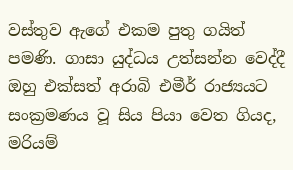වස්තුව ඇගේ එකම පුතු ගයිත් පමණි. ගාසා යුද්ධය උත්සන්න වෙද්දී ඔහු එක්සත් අරාබි එමීර් රාජ්‍යයට සංක්‍රමණය වූ සිය පියා වෙත ගියද, මරියම්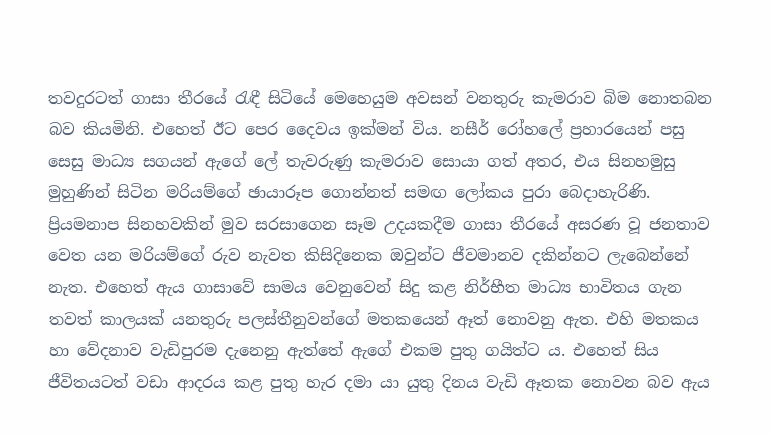තවදුරටත් ගාසා තීරයේ රැඳී සිටියේ මෙහෙයුම අවසන් වනතුරු කැමරාව බිම නොතබන බව කියමිනි. එහෙත් ඊට පෙර දෛවය ඉක්මන් විය. නසීර් රෝහලේ ප්‍රහාරයෙන් පසු සෙසු මාධ්‍ය සගයන් ඇගේ ලේ තැවරුණු කැමරාව සොයා ගත් අතර, එය සිනහමුසු මුහුණින් සිටින මරියම්ගේ ඡායාරූප ගොන්නත් සමඟ ලෝකය පුරා බෙදාහැරිණි. ප්‍රියමනාප සිනහවකින් මුව සරසාගෙන සෑම උදයකදීම ගාසා තීරයේ අසරණ වූ ජනතාව වෙත යන මරියම්ගේ රුව නැවත කිසිදිනෙක ඔවුන්ට ජීවමානව දකින්නට ලැබෙන්නේ නැත. එහෙත් ඇය ගාසාවේ සාමය වෙනුවෙන් සිදු කළ නිර්භීත මාධ්‍ය භාවිතය ගැන තවත් කාලයක් යනතුරු පලස්තීනුවන්ගේ මතකයෙන් ඈත් නොවනු ඇත. එහි මතකය හා වේදනාව වැඩිපුරම දැනෙනු ඇත්තේ ඇගේ එකම පුතු ගයිත්ට ය. එහෙත් සිය ජීවිතයටත් වඩා ආදරය කළ පුතු හැර දමා යා යුතු දිනය වැඩි ඈතක නොවන බව ඇය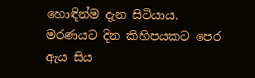හොඳින්ම දැන සිටියාය. මරණයට දින කිහිපයකට පෙර ඇය සිය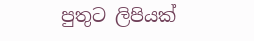පුතුට ලිපියක්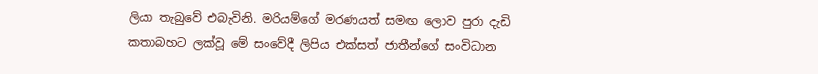ලියා තැබුවේ එබැවිනි. මරියම්ගේ මරණයත් සමඟ ලොව පුරා දැඩි කතාබහට ලක්වූ මේ සංවේදී ලිපිය එක්සත් ජාතීන්ගේ සංවිධාන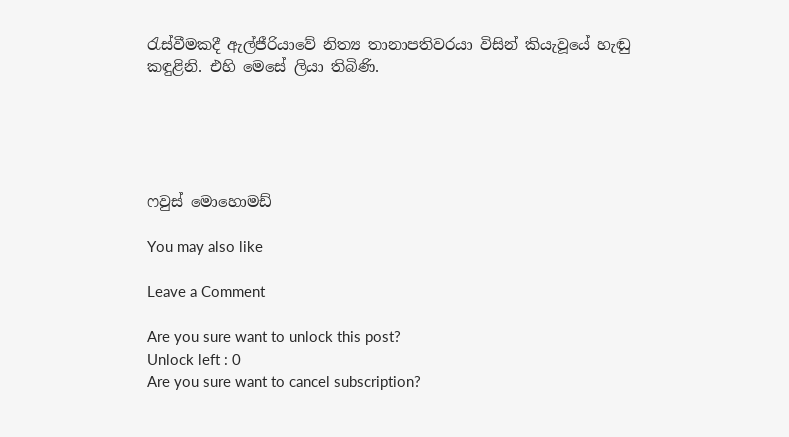රැස්වීමකදී ඇල්ජීරියාවේ නිත්‍ය තානාපතිවරයා විසින් කියැවූයේ හැඬු කඳුළිනි. එහි මෙසේ ලියා තිබිණි.





ෆවුස් මොහොමඩ්

You may also like

Leave a Comment

Are you sure want to unlock this post?
Unlock left : 0
Are you sure want to cancel subscription?